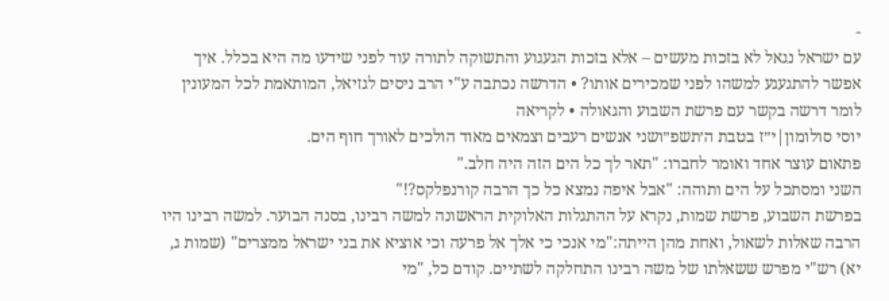-
עם ישראל נגאל לא בזכות מעשים – אלא בזכות הגעגוע והתשוקה לתורה עוד לפני שידעו מה היא בכלל. איך אפשר להתגעגע למשהו לפני שמכירים אותו? • הדרשה נכתבה ע"י הרב ניסים לגזיאל, המותאמת לכל המעונין לומר דרשה בקשר עם פרשת השבוע והגאולה • לקריאה
יוסי סולומון|י״ז בטבת ה׳תשפ״ושני אנשים רעבים וצמאים מאוד הולכים לאורך חוף הים.
פתאום עוצר אחד ואומר לחברו: "תאר לך כל הים הזה היה חלב."
השני ומסתכל על הים ותוהה: "אבל איפה נמצא כל כך הרבה קורנפלקס?!"
בפרשת השבוע, פרשת שמות, נקרא על ההתגלות האלוקית הראשונה למשה רבינו, בסנה הבוער. למשה רבינו היו הרבה שאלות לשאול, ואחת מהן הייתה:"מי אנכי כי אלך אל פרעה וכי אוציא את בני ישראל ממצרים" (שמות ג, יא) רש"י מפרש ששאלתו של משה רבינו התחלקה לשתיים. קודם כל, "מי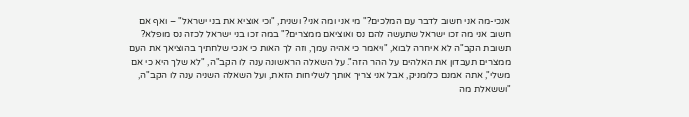אנכי-מה אני חשוב לדבר עם המלכים?" מי אני ומה אני? ושנית, "וכי אוציא את בני ישראל" – ואף אם חשוב אני מה זכו ישראל שתעשה להם נס ואוציאם ממצרים?" במה זכו בני ישראל לכזה נס מופלא?
תשובת הקב"ה לא איחרה לבוא, "ויאמר כי אהיה עמך, וזה לך האות כי אנכי שלחתיך בהוציאך את העם ממצרים תעבדון את האלהים על ההר הזה". על השאלה הראשונה ענה לו הקב"ה, "לא שלך היא כי אם משלי", אתה אמנם כלומניק, אבל אני צריך אותך לשליחות הזאת, ועל השאלה השניה ענה לו הקב"ה, "וששאלת מה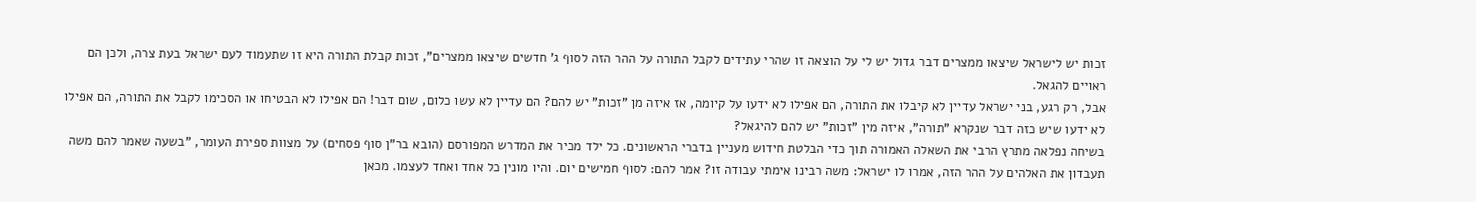זכות יש לישראל שיצאו ממצרים דבר גדול יש לי על הוצאה זו שהרי עתידים לקבל התורה על ההר הזה לסוף ג' חדשים שיצאו ממצרים", זכות קבלת התורה היא זו שתעמוד לעם ישראל בעת צרה, ולכן הם ראויים להגאל.
אבל, רק רגע, בני ישראל עדיין לא קיבלו את התורה, הם אפילו לא ידעו על קיומה, אז איזה מן "זכות" יש להם? הם עדיין לא עשו כלום, שום דבר! הם אפילו לא הבטיחו או הסכימו לקבל את התורה, הם אפילו לא ידעו שיש כזה דבר שנקרא "תורה", איזה מין "זכות" יש להם להיגאל?
בשיחה נפלאה מתרץ הרבי את השאלה האמורה תוך כדי הבלטת חידוש מעניין בדברי הראשונים. כל ילד מכיר את המדרש המפורסם (הובא בר"ן סוף פסחים) על מצוות ספירת העומר, "בשעה שאמר להם משה תעבדון את האלהים על ההר הזה, אמרו לו ישראל: משה רבינו אימתי עבודה זו? אמר להם: לסוף חמישים יום. והיו מונין כל אחד ואחד לעצמו. מכאן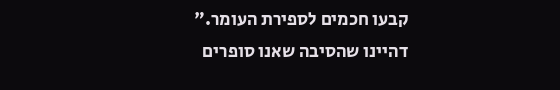קבעו חכמים לספירת העומר."
דהיינו שהסיבה שאנו סופרים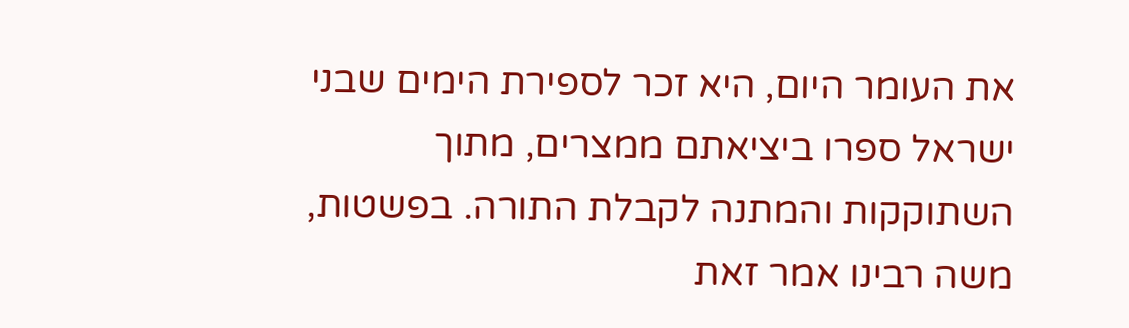את העומר היום, היא זכר לספירת הימים שבני ישראל ספרו ביציאתם ממצרים, מתוך השתוקקות והמתנה לקבלת התורה. בפשטות, משה רבינו אמר זאת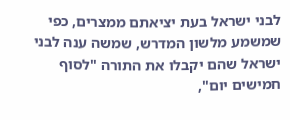לבני ישראל בעת יציאתם ממצרים, כפי שמשמע מלשון המדרש, שמשה ענה לבני ישראל שהם יקבלו את התורה "לסוף חמישים יום",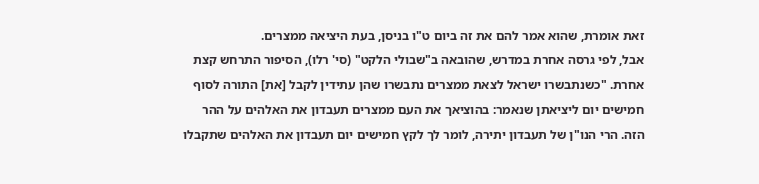זאת אומרת, שהוא אמר להם את זה ביום ט"ו בניסן, בעת היציאה ממצרים.
אבל, לפי גרסה אחרת במדרש, שהובאה ב"שבולי הלקט" (סי' רלו), הסיפור התרחש קצת אחרת. "כשנתבשרו ישראל לצאת ממצרים נתבשרו שהן עתידין לקבל [את] התורה לסוף חמישים יום ליציאתן שנאמר: בהוציאך את העם ממצרים תעבדון את האלהים על ההר הזה. הרי הנו"ן של תעבדון יתירה, לומר לך לקץ חמישים יום תעבדון את האלהים שתקבלו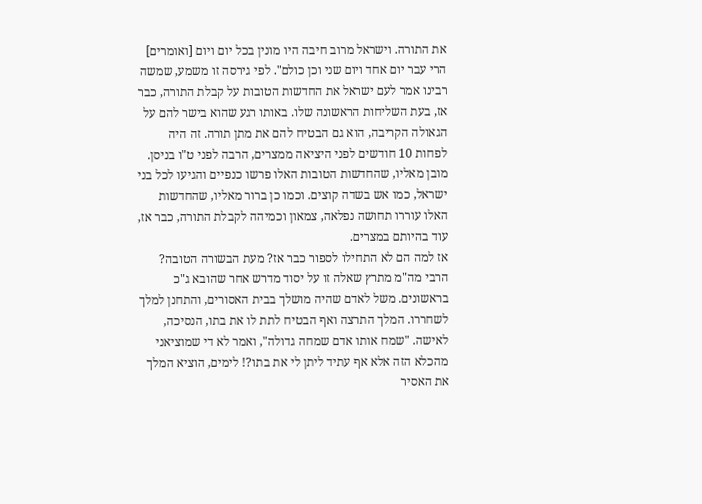את התורה. וישראל מרוב חיבה היו מונין בכל יום ויום [ואומרים] הרי עבר יום אחד ויום שני וכן כולם". לפי גירסה זו משמע, שמשה רבינו אמר לעם ישראל את החדשות הטובות על קבלת התורה, כבר אז, בעת השליחות הראשונה שלו. באותו רגע שהוא בישר להם על הגאולה הקריבה, הוא גם הבטיח להם את מתן תורה. זה היה לפחות 10 חודשים לפני היציאה ממצרים, הרבה לפני ט"ו בניסן.
מובן מאליו, שהחדשות הטובות האלו פרשו כנפיים והגיעו לכל בני ישראל, כמו אש בשדה קוצים. וכמו כן ברור מאליו, שהחדשות האלו עוררו תחושה נפלאה, צמאון וכמיהה לקבלת התורה, כבר אז, עוד בהיותם במצרים.
אז למה הם לא התחילו לספור כבר אז? מעת הבשורה הטובה?
הרבי מה"מ מתרץ שאלה זו על יסוד מדרש אחר שהובא ג"כ בראשונים. משל לאדם שהיה מושלך בבית האסורים, והתחנן למלך לשחררו. המלך התרצה ואף הבטיח לתת לו את בתו, הנסיכה, לאישה. "שמח אותו אדם שמחה גדולה", ואמר לא די שמוציאני מהכלא הזה אלא אף עתיד ליתן לי את בתו?! לימים, הוציא המלך את האסיר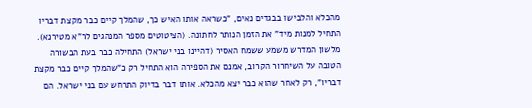מהכלא והלבישו בבגדים נאים, "כשראה אותו האיש כך, שהמלך קיים כבר מקצת דבריו התחיל למנות מיד" את הזמן הנותר לחתונה. (הציטוטים מספר המנהגים לר"א מטירנא).
מלשון המדרש משמע ששמח האסיר (דהיינו בני ישראל) התחילה כבר בעת הבשורה הטובה על השיחרור הקרוב, אמנם את הספירה הוא התחיל רק כ"שהמלך קיים כבר מקצת דבריו", רק לאחר שהוא כבר יצא מהכלא. אותו דבר בדיוק התרחש עם בני ישראל. הם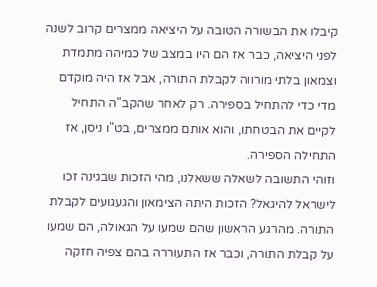קיבלו את הבשורה הטובה על היציאה ממצרים קרוב לשנה לפני היציאה, כבר אז הם היו במצב של כמיהה מתמדת וצמאון בלתי מורווה לקבלת התורה, אבל אז היה מוקדם מדי כדי להתחיל בספירה. רק לאחר שהקב"ה התחיל לקיים את הבטחתו, והוא אותם ממצרים, בט"ו ניסן, אז התחילה הספירה.
וזוהי התשובה לשאלה ששאלנו, מהי הזכות שבגינה זכו לישראל להיגאל? הזכות היתה הצימאון והגעגועים לקבלת התורה. מהרגע הראשון שהם שמעו על הגאולה, הם שמעו על קבלת התורה, וכבר אז התעוררה בהם צפיה חזקה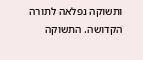ותשוקה נפלאה לתורה הקדושה. התשוקה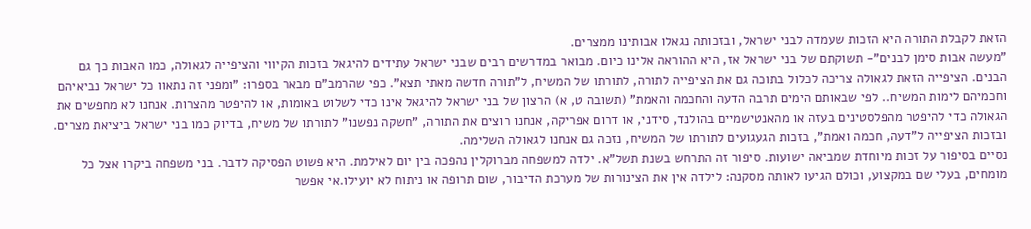הזאת לקבלת התורה היא הזכות שעמדה לבני ישראל, ובזכותה נגאלו אבותינו ממצרים.
"מעשה אבות סימן לבנים"- תשוקתם של בני ישראל אז, היא ההוראה אלינו כיום. מבואר במדרשים רבים שבני ישראל עתידים להיגאל בזכות הקיווי והציפייה לגאולה, כמו האבות כך גם הבנים. הציפייה הזאת לגאולה צריכה לכלול בתוכה גם את הציפייה לתורה, לתורתו של המשיח, ל"תורה חדשה מאתי תצא". כפי שהרמב"ם מבאר בספרו: "ומפני זה נתאוו כל ישראל נביאיהם וחכמיהם לימות המשיח.. לפי שבאותם הימים תרבה הדעה והחכמה והאמת" (תשובה ט, א) הרצון של בני ישראל להיגאל אינו כדי לשלוט באומות, או להיפטר מהצרות. אנחנו לא מחפשים את הגאולה כדי להיפטר מהפלסטינים בעזה או מהאנטישמיים בהולנד, סידני, או דרום אפריקה, אנחנו רוצים את התורה, "חשקה נפשנו" לתורתו של משיח, בדיוק כמו בני ישראל ביציאת מצרים. ובזכות הציפייה ל"דעה, חכמה ואמת", בזכות הגעגועים לתורתו של המשיח, נזכה גם אנחנו לגאולה השלימה.
נסיים בסיפור על זכות מיוחדת שמביאה ישועות. סיפור זה התרחש בשנת תשל"א. ילדה למשפחה מברוקלין נהפכה בין יום לאילמת. היא פשוט הפסיקה לדבר. בני משפחה ביקרו אצל כל מומחים, בעלי שם במקצוע, וכולם הגיעו לאותה מסקנה: לילדה אין את הצינורות של מערכת הדיבור, שום תרופה או ניתוח לא יועילו.אי אפשר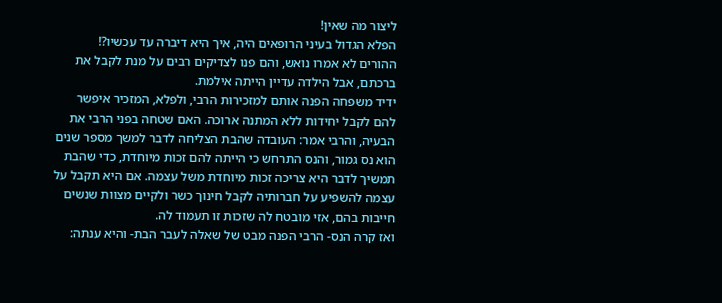ליצור מה שאין!
הפלא הגדול בעיני הרופאים היה, איך היא דיברה עד עכשיו?!
ההורים לא אמרו נואש, והם פנו לצדיקים רבים על מנת לקבל את ברכתם, אבל הילדה עדיין הייתה אילמת.
ידיד משפחה הפנה אותם למזכירות הרבי, ולפלא, המזכיר איפשר להם לקבל יחידות ללא המתנה ארוכה. האם שטחה בפני הרבי את הבעיה, והרבי אמר: העובדה שהבת הצליחה לדבר למשך מספר שנים הוא נס גמור, והנס התרחש כי הייתה להם זכות מיוחדת, כדי שהבת תמשיך לדבר היא צריכה זכות מיוחדת משל עצמה. אם היא תקבל על עצמה להשפיע על חברותיה לקבל חינוך כשר ולקיים מצוות שנשים חייבות בהם, אזי מובטח לה שזכות זו תעמוד לה.
ואז קרה הנס- הרבי הפנה מבט של שאלה לעבר הבת- והיא ענתה: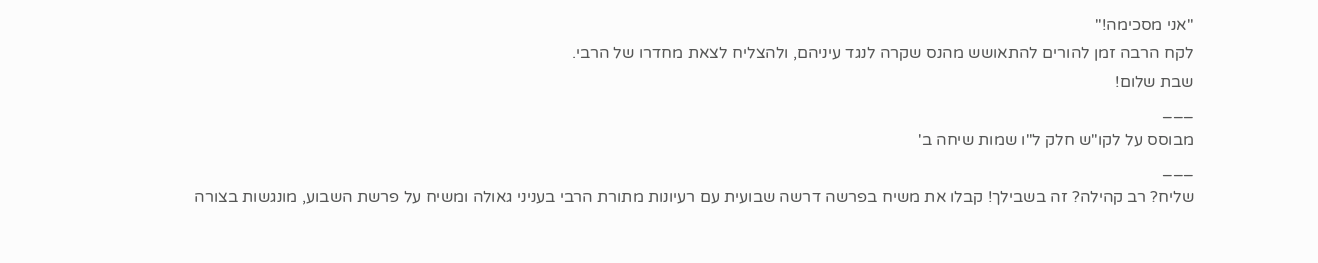"אני מסכימה!"
לקח הרבה זמן להורים להתאושש מהנס שקרה לנגד עיניהם, ולהצליח לצאת מחדרו של הרבי.
שבת שלום!
___
מבוסס על לקו"ש חלק ל"ו שמות שיחה ב'
___
שליח? רב קהילה? זה בשבילך! קבלו את משיח בפרשה דרשה שבועית עם רעיונות מתורת הרבי בעניני גאולה ומשיח על פרשת השבוע, מונגשות בצורה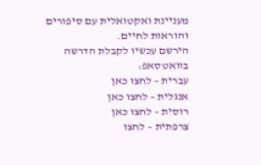מעניינת ואקטואלית עם סיפורים והוראות לחיים.
הירשם עכשיו לקבלת הדרשה בוואטסאפ:
עברית – לחצו כאן
אנגלית – לחצו כאן
רוסית – לחצו כאן
צרפתית – לחצו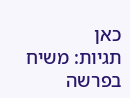כאן
תגיות: משיח בפרשה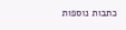כתבות נוספות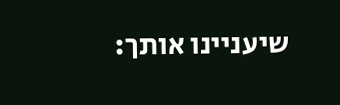שיעניינו אותך: